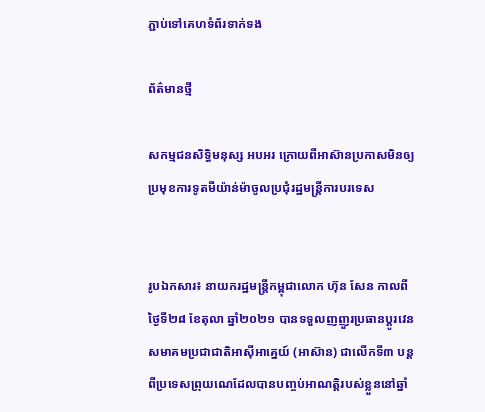ភ្ជាប់ទៅគេហទំព័រទាក់ទង

ព័ត៌មានថ្មី

សកម្មជនសិទ្ធិមនុស្ស អបអរ ក្រោយពីអាស៊ានប្រកាសមិនឲ្យប្រមុខការទូតមីយ៉ាន់ម៉ាចូលប្រជុំរដ្ឋមន្ត្រីការបរទេស


រូបឯកសារ៖ នាយករដ្ឋមន្ត្រីកម្ពុជាលោក ហ៊ុន សែន កាលពីថ្ងៃទី២៨ ខែតុលា ឆ្នាំ២០២១ បានទទួលញញួរប្រធានប្តូរវេនសមាគមប្រជាជាតិអាស៊ីអាគ្នេយ៍ (អាស៊ាន) ជាលើកទី៣ បន្តពីប្រទេសព្រុយណេដែលបានបញ្ចប់អាណត្តិរបស់ខ្លួននៅឆ្នាំ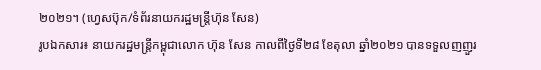២០២១។ (ហ្វេសប៊ុក/ទំព័រនាយករដ្ឋមន្ត្រីហ៊ុន សែន)
រូបឯកសារ៖ នាយករដ្ឋមន្ត្រីកម្ពុជាលោក ហ៊ុន សែន កាលពីថ្ងៃទី២៨ ខែតុលា ឆ្នាំ២០២១ បានទទួលញញួរ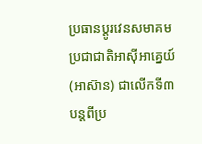ប្រធានប្តូរវេនសមាគមប្រជាជាតិអាស៊ីអាគ្នេយ៍ (អាស៊ាន) ជាលើកទី៣ បន្តពីប្រ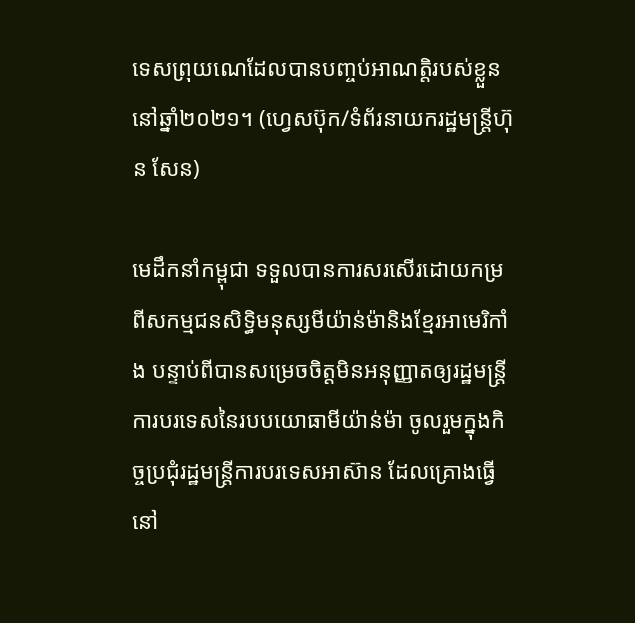ទេសព្រុយណេដែលបានបញ្ចប់អាណត្តិរបស់ខ្លួននៅឆ្នាំ២០២១។ (ហ្វេសប៊ុក/ទំព័រនាយករដ្ឋមន្ត្រីហ៊ុន សែន)

មេដឹកនាំកម្ពុជា ទទួលបានការសរសើរដោយកម្រពីសកម្មជនសិទ្ធិមនុស្សមីយ៉ាន់ម៉ានិងខ្មែរអាមេរិកាំង បន្ទាប់ពីបានសម្រេចចិត្តមិនអនុញ្ញាតឲ្យរដ្ឋមន្ត្រីការបរទេសនៃរបបយោធាមីយ៉ាន់ម៉ា ចូលរួមក្នុងកិច្ចប្រជុំរដ្ឋមន្ត្រីការបរទេសអាស៊ាន ដែលគ្រោងធ្វើនៅ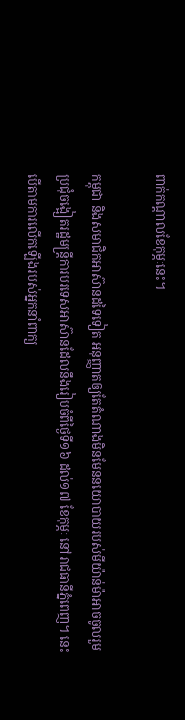ពាក់កណ្តាលខែកុម្ភៈនេះ។

កម្ពុជា និងសមាជិកអាស៊ានដទៃទៀត អនុញ្ញាតឲ្យតែតំណាងមិនមែននយោបាយរបស់មីយ៉ាន់ម៉ាអាចចូលរួមប្រជុំចង្អៀតរដ្ឋមន្ត្រីការបរទេសអាស៊ានដែលនឹងរៀបចំពីថ្ងៃទី១៦ ដល់១៧ ខែកុម្ភៈ នៅរាជធានីភ្នំពេញ។ នេះ បើតាមការលើកឡើងរបស់អ្នកនាំពាក្យ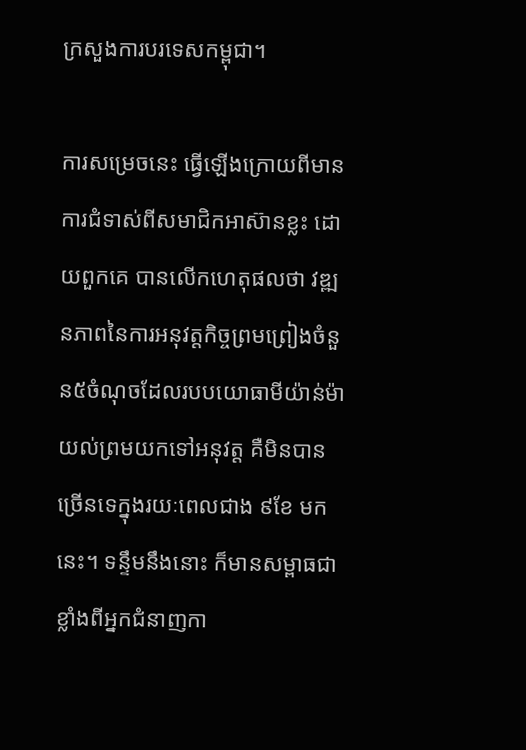ក្រសួងការបរទេសកម្ពុជា។

ការសម្រេចនេះ ធ្វើឡើងក្រោយពីមានការជំទាស់ពីសមាជិកអាស៊ានខ្លះ ដោយពួកគេ បានលើកហេតុផលថា វឌ្ឍនភាពនៃការអនុវត្តកិច្ចព្រមព្រៀងចំនួន៥ចំណុចដែលរបបយោធាមីយ៉ាន់ម៉ាយល់ព្រមយកទៅអនុវត្ត គឺមិនបានច្រើនទេក្នុងរយៈពេលជាង ៩ខែ មកនេះ។ ទន្ទឹមនឹងនោះ ក៏មានសម្ពាធជាខ្លាំងពីអ្នកជំនាញកា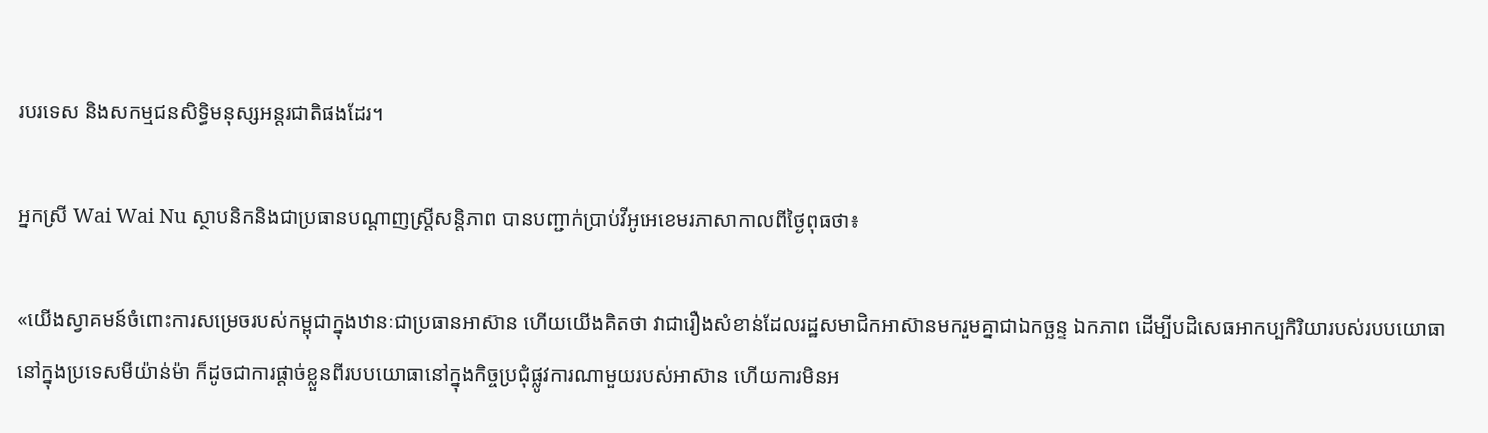របរទេស និងសកម្មជនសិទ្ធិមនុស្សអន្តរជាតិផងដែរ។

អ្នកស្រី Wai Wai Nu ស្ថាបនិកនិងជាប្រធានបណ្តាញស្ត្រីសន្តិភាព បានបញ្ជាក់ប្រាប់វីអូអេខេមរភាសាកាលពីថ្ងៃពុធថា៖

«យើងស្វាគមន៍ចំពោះការសម្រេចរបស់កម្ពុជាក្នុងឋានៈជាប្រធានអាស៊ាន ហើយយើងគិតថា វាជារឿងសំខាន់ដែលរដ្ឋសមាជិកអាស៊ានមករួមគ្នាជាឯកច្ឆន្ទ ឯកភាព ដើម្បីបដិសេធអាកប្បកិរិយារបស់របបយោធានៅក្នុងប្រទេសមីយ៉ាន់ម៉ា ក៏ដូចជាការផ្តាច់ខ្លួនពីរបបយោធានៅក្នុងកិច្ចប្រជុំផ្លូវការណាមួយរបស់អាស៊ាន ហើយការមិនអ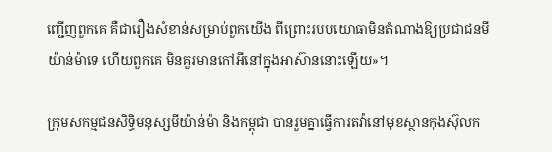ញ្ជើញពួកគេ គឺជារឿងសំខាន់សម្រាប់ពួកយើង ពីព្រោះរបបយោធាមិនតំណាងឱ្យប្រជាជនមីយ៉ាន់ម៉ាទេ ហើយពួកគេ មិនគួរមានកៅអីនៅក្នុងអាស៊ាននោះឡើយ»។

ក្រុមសកម្មជនសិទ្ធិមនុស្សមីយ៉ាន់ម៉ា និងកម្ពុជា បានរួមគ្នាធ្វើការតវ៉ានៅមុខស្ថានកុងស៊ុលក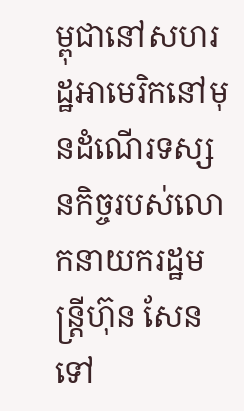ម្ពុជានៅសហរដ្ឋអាមេរិកនៅមុនដំណើរទស្សនកិច្ចរបស់លោកនាយករដ្ឋមន្ត្រីហ៊ុន សែនទៅ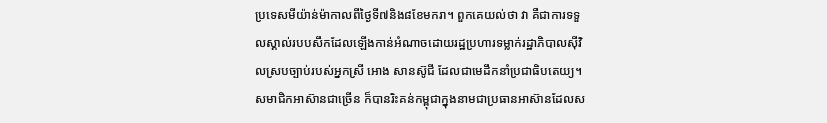ប្រទេសមីយ៉ាន់ម៉ាកាលពីថ្ងៃទី៧និង៨ខែមករា។ ពួកគេយល់ថា វា គឺជាការទទួលស្គាល់របបសឹកដែលឡើងកាន់អំណាចដោយរដ្ឋប្រហារទម្លាក់រដ្ឋាភិបាលស៊ីវិលស្របច្បាប់របស់អ្នកស្រី អោង សានស៊ូជី ដែលជាមេដឹកនាំប្រជាធិបតេយ្យ។ សមាជិកអាស៊ានជាច្រើន ក៏បានរិះគន់កម្ពុជាក្នុងនាមជាប្រធានអាស៊ានដែលស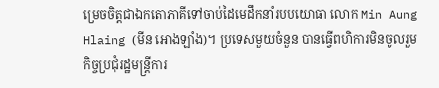ម្រេចចិត្តជាឯកតោភាគីទៅចាប់ដៃមេដឹកនាំរបបយោធា លោក Min Aung Hlaing (មីន អោងឡាំង)។ ប្រទេសមួយចំនួន បានធ្វើពហិការមិនចូលរួមកិច្ចប្រជុំរដ្ឋមន្ត្រីការ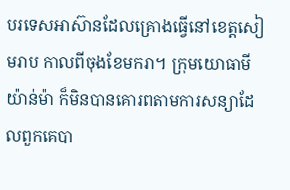បរទេសអាស៊ានដែលគ្រោងធ្វើនៅខេត្តសៀមរាប កាលពីចុងខែមករា។ ក្រុមយោធាមីយ៉ាន់ម៉ា ក៏មិនបានគោរពតាមការសន្យាដែលពួកគេបា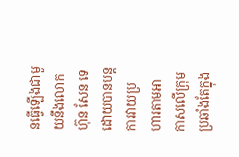នធ្វើឡើងជាមួយនឹងលោក ហ៊ុន សែន ទេ ដោយបានបន្តការវាយប្រហារតាមអាកាសលើក្រុមប្រឆាំងតែក្នុង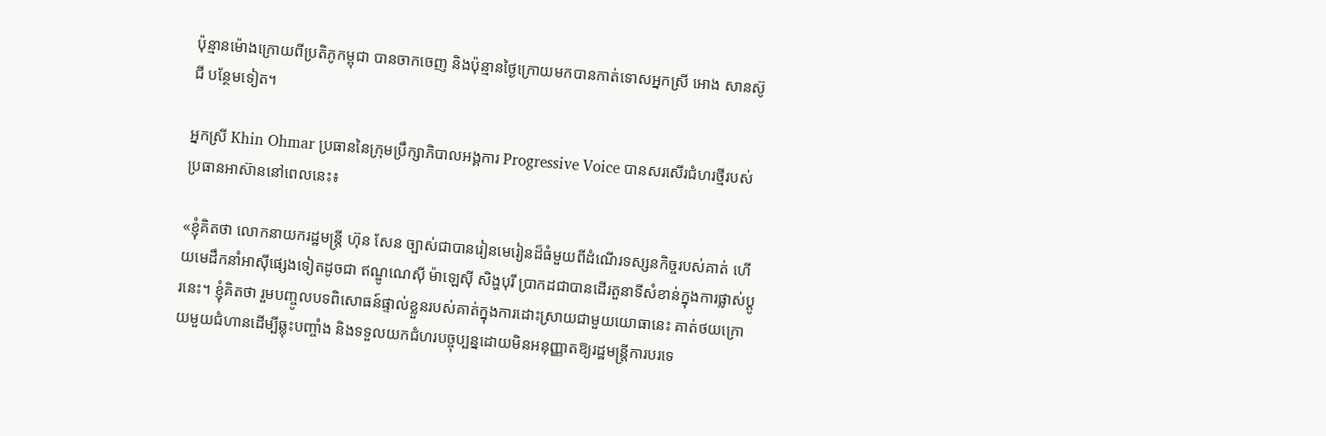ប៉ុន្មានម៉ោងក្រោយពីប្រតិភូកម្ពុជា បានចាកចេញ និងប៉ុន្មានថ្ងៃក្រោយមកបានកាត់ទោសអ្នកស្រី អោង សានស៊ូជី បន្ថែមទៀត។

អ្នកស្រី Khin Ohmar ប្រធាននៃក្រុមប្រឹក្សាភិបាលអង្គការ Progressive Voice បានសរសើរជំហរថ្មីរបស់ប្រធានអាស៊ាននៅពេលនេះ៖

«ខ្ញុំគិតថា លោកនាយករដ្ឋមន្ត្រី ហ៊ុន សែន ច្បាស់ជាបានរៀនមេរៀនដ៏ធំមួយពីដំណើរទស្សនកិច្ចរបស់គាត់ ហើយមេដឹកនាំអាស៊ីផ្សេងទៀតដូចជា ឥណ្ឌូណេស៊ី ម៉ាឡេស៊ី សិង្ហបុរី ប្រាកដជាបានដើរតួនាទីសំខាន់ក្នុងការផ្លាស់ប្តូរនេះ។ ខ្ញុំគិតថា រួមបញ្ចូលបទពិសោធន៍ផ្ទាល់ខ្លួនរបស់គាត់ក្នុងការដោះស្រាយជាមួយយោធានេះ គាត់ថយក្រោយមួយជំហានដើម្បីឆ្លុះបញ្ចាំង និងទទួលយកជំហរបច្ចុប្បន្នដោយមិនអនុញ្ញាតឱ្យរដ្ឋមន្ត្រីការបរទេ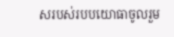សរបស់របបយោធាចូលរួម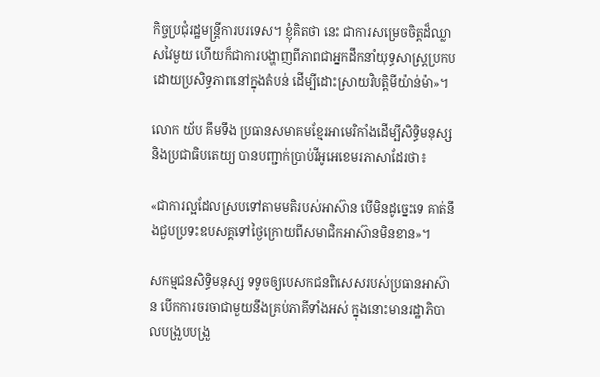កិច្ចប្រជុំរដ្ឋមន្ត្រីការបរទេស។ ខ្ញុំគិតថា នេះ ជាការសម្រេចចិត្តដ៏ឈ្លាសវៃមួយ ហើយក៏ជាការបង្ហាញពីភាពជាអ្នកដឹកនាំយុទ្ធសាស្ត្រប្រកបដោយប្រសិទ្ធភាពនៅក្នុងតំបន់ ដើម្បីដោះស្រាយវិបត្តិមីយ៉ាន់ម៉ា»។

លោក យ័ប គឹមទឹង ប្រធានសមាគមខ្មែរអាមេរិកាំងដើម្បីសិទ្ធិមនុស្សនិងប្រជាធិបតេយ្យ បានបញ្ជាក់ប្រាប់វីអូអេខេមរភាសាដែរថា៖

«ជាការល្អដែលស្របទៅតាមមតិរបស់អាស៊ាន បើមិនដូច្នេះទេ គាត់នឹងជួបប្រទះឧបសគ្គទៅថ្ងៃក្រោយពីសមាជិកអាស៊ានមិនខាន»។

សកម្មជនសិទ្ធិមនុស្ស ទទូចឲ្យបេសកជនពិសេសរបស់ប្រធានអាស៊ាន បើកការចរចាជាមួយនឹងគ្រប់ភាគីទាំងអស់ ក្នុងនោះមានរដ្ឋាភិបាលបង្រួបបង្រួ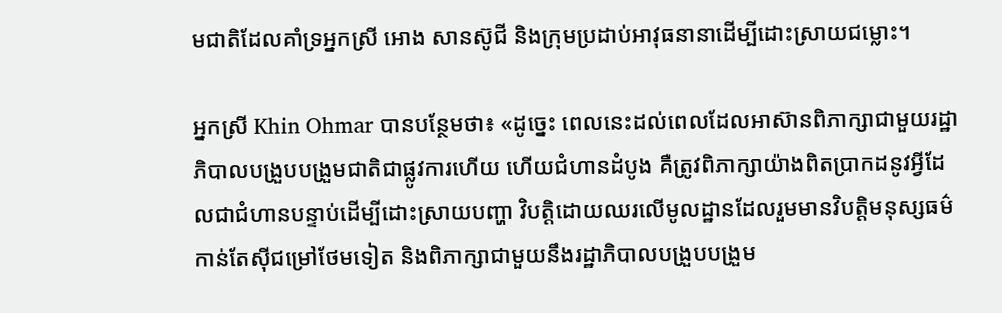មជាតិដែលគាំទ្រអ្នកស្រី អោង សានស៊ូជី និងក្រុមប្រដាប់អាវុធនានាដើម្បីដោះស្រាយជម្លោះ។

អ្នកស្រី Khin Ohmar បានបន្ថែមថា៖ «ដូច្នេះ ពេលនេះដល់ពេលដែលអាស៊ានពិភាក្សាជាមួយរដ្ឋាភិបាលបង្រួបបង្រួមជាតិជាផ្លូវការហើយ ហើយជំហានដំបូង គឺត្រូវពិភាក្សាយ៉ាងពិតប្រាកដនូវអ្វីដែលជាជំហានបន្ទាប់ដើម្បីដោះស្រាយបញ្ហា វិបត្តិដោយឈរលើមូលដ្ឋានដែលរួមមានវិបត្តិមនុស្សធម៌កាន់តែស៊ីជម្រៅថែមទៀត និងពិភាក្សាជាមួយនឹងរដ្ឋាភិបាលបង្រួបបង្រួម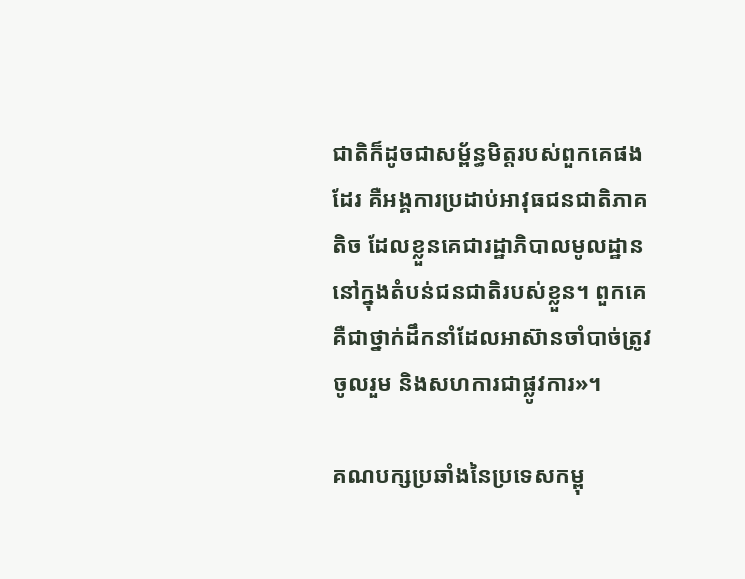ជាតិក៏ដូចជាសម្ព័ន្ធមិត្តរបស់ពួកគេផងដែរ គឺអង្គការប្រដាប់អាវុធជនជាតិភាគតិច ដែលខ្លួនគេជារដ្ឋាភិបាលមូលដ្ឋាននៅក្នុងតំបន់ជនជាតិរបស់ខ្លួន។ ពួកគេ គឺជាថ្នាក់ដឹកនាំដែលអាស៊ានចាំបាច់ត្រូវចូលរួម និងសហការជាផ្លូវការ»។

គណបក្សប្រឆាំងនៃប្រទេសកម្ពុ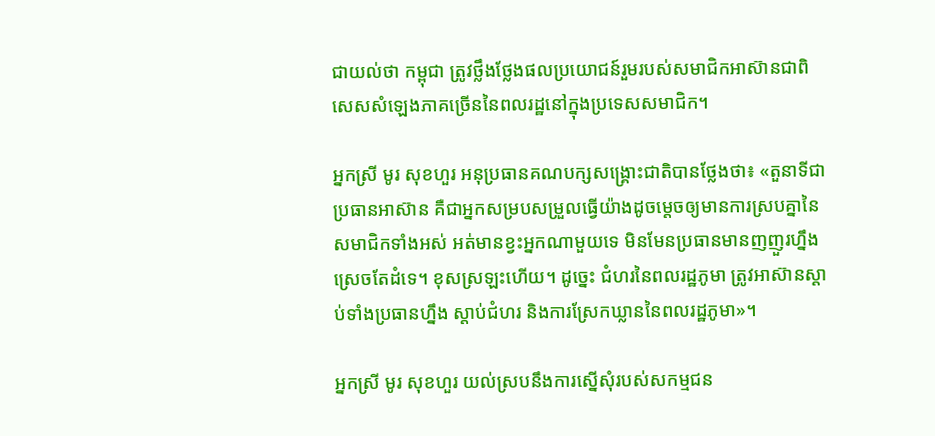ជាយល់ថា កម្ពុជា ត្រូវថ្លឹងថ្លែងផលប្រយោជន៍រួមរបស់សមាជិកអាស៊ានជាពិសេសសំឡេងភាគច្រើននៃពលរដ្ឋនៅក្នុងប្រទេសសមាជិក។

អ្នកស្រី មូរ សុខហួរ អនុប្រធានគណបក្សសង្គ្រោះជាតិបានថ្លែងថា៖ «តួនាទីជាប្រធានអាស៊ាន គឺជាអ្នកសម្របសម្រួលធ្វើយ៉ាងដូចម្តេចឲ្យមានការស្របគ្នានៃសមាជិកទាំងអស់ អត់មានខ្វះអ្នកណាមួយទេ មិនមែនប្រធានមានញញួរហ្នឹងស្រេចតែដំទេ។ ខុសស្រឡះហើយ។ ដូច្នេះ ជំហរនៃពលរដ្ឋភូមា ត្រូវអាស៊ានស្តាប់ទាំងប្រធានហ្នឹង ស្តាប់ជំហរ និងការស្រែកឃ្លាននៃពលរដ្ឋភូមា»។

អ្នកស្រី មូរ សុខហួរ យល់ស្របនឹងការស្នើសុំរបស់សកម្មជន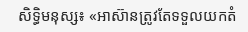សិទ្ធិមនុស្ស៖ «អាស៊ានត្រូវតែទទួលយកតំ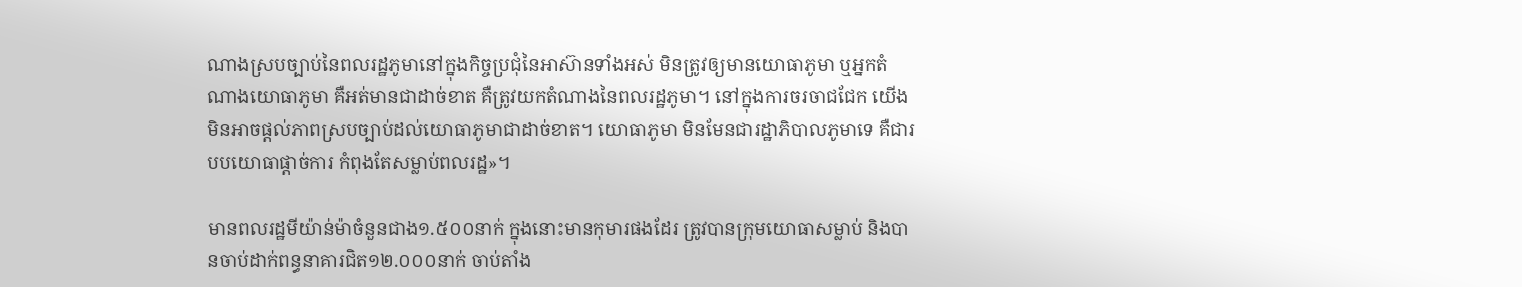ណាងស្របច្បាប់នៃពលរដ្ឋភូមានៅក្នុងកិច្ចប្រជុំនៃអាស៊ានទាំងអស់ មិនត្រូវឲ្យមានយោធាភូមា ឬអ្នកតំណាងយោធាភូមា គឺអត់មានជាដាច់ខាត គឺត្រូវយកតំណាងនៃពលរដ្ឋភូមា។ នៅក្នុងការចរចាជជែក យើងមិនអាចផ្តល់ភាពស្របច្បាប់ដល់យោធាភូមាជាដាច់ខាត។ យោធាភូមា មិនមែនជារដ្ឋាភិបាលភូមាទេ គឺជារបបយោធាផ្តាច់ការ កំពុងតែសម្លាប់ពលរដ្ឋ»។

មានពលរដ្ឋមីយ៉ាន់ម៉ាចំនួនជាង១.៥០០នាក់ ក្នុងនោះមានកុមារផងដែរ ត្រូវបានក្រុមយោធាសម្លាប់ និងបានចាប់ដាក់ពន្ធនាគារជិត១២.០០០នាក់ ចាប់តាំង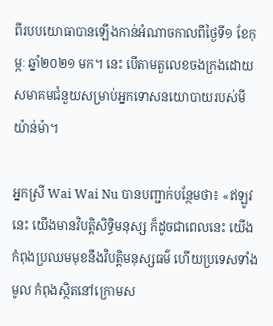ពីរបបយោធាបានឡើងកាន់អំណាចកាលពីថ្ងៃទី១ ខែកុម្ភៈ ឆ្នាំ២០២១ មក។ នេះ បើតាមតួលេខចងក្រងដោយសមាគមជំនួយសម្រាប់អ្នកទោសនយោបាយរបស់មីយ៉ាន់ម៉ា។

អ្នកស្រី Wai Wai Nu បានបញ្ជាក់បន្ថែមថា៖ «ឥឡូវនេះ យើងមានវិបត្តិសិទ្ធិមនុស្ស ក៏ដូចជាពេលនេះ យើងកំពុងប្រឈមមុខនឹងវិបត្តិមនុស្សធម៌ ហើយប្រទេសទាំងមូល កំពុងស្ថិតនៅក្រោមស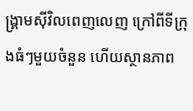ង្រ្គាមស៊ីវិលពេញលេញ ក្រៅពីទីក្រុងធំៗមួយចំនួន ហើយស្ថានភាព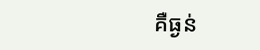គឺធ្ងន់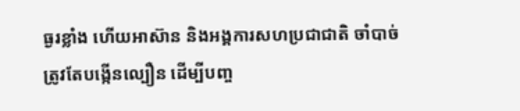ធ្ងរខ្លាំង ហើយអាស៊ាន និងអង្គការសហប្រជាជាតិ ចាំបាច់ត្រូវតែបង្កើនល្បឿន ដើម្បីបញ្ច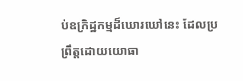ប់ឧក្រិដ្ឋកម្មដ៏ឃោរឃៅនេះ ដែលប្រព្រឹត្តដោយយោធា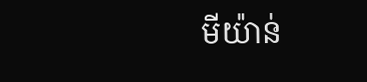មីយ៉ាន់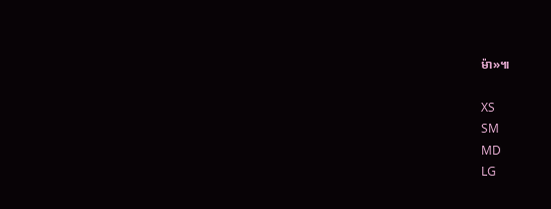ម៉ា»៕

XS
SM
MD
LG